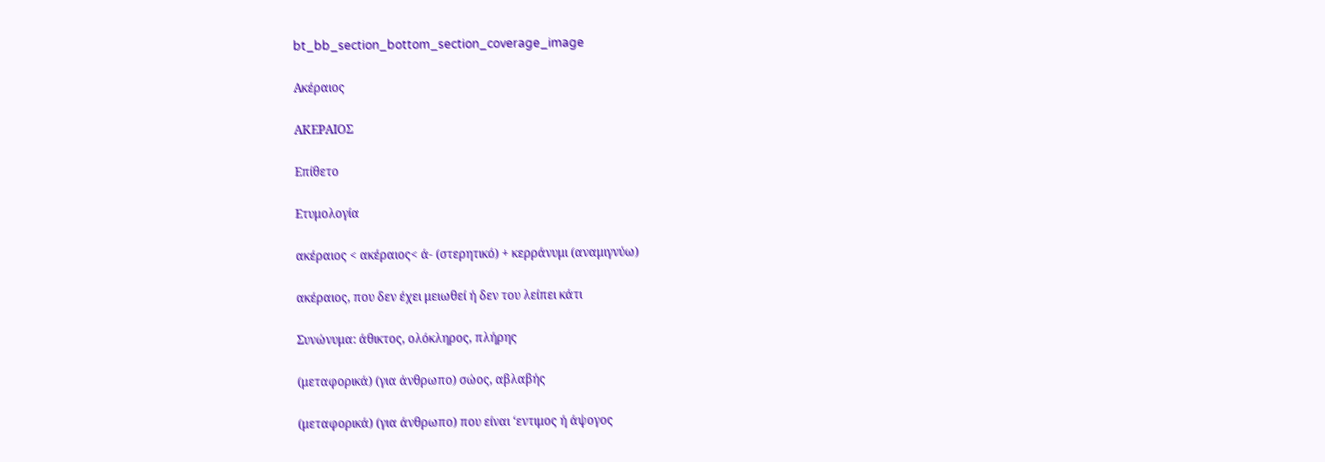bt_bb_section_bottom_section_coverage_image

Ακέραιος

ΑΚΕΡΑΙΟΣ

Επίθετο

Ετυμολογία

ακέραιος < ακέραιος< ά- (στερητικό) + κερράνυμι (αναμιγνύω)

ακέραιος, που δεν έχει μειωθεί ή δεν του λείπει κάτι

Συνώνυμα: άθικτος, ολόκληρος, πλήρης

(μεταφορικά) (για άνθρωπο) σώος, αβλαβής

(μεταφορικά) (για άνθρωπο) που είναι ‘εντιμος ή άψογος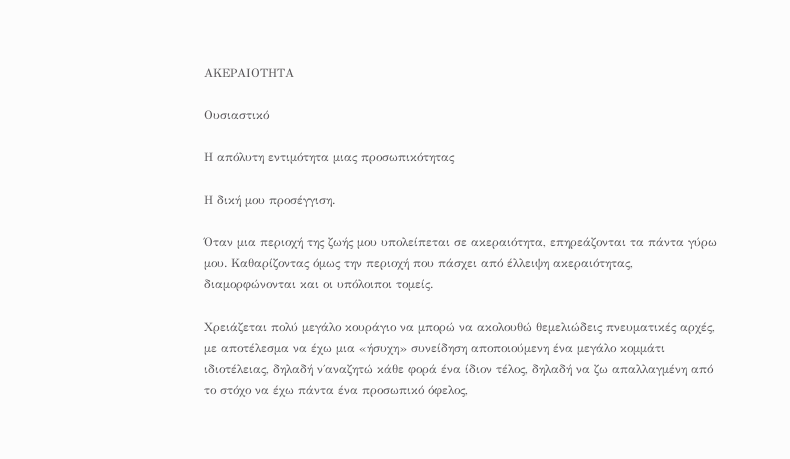ΑΚΕΡΑΙΟΤΗΤΑ

Ουσιαστικό

Η απόλυτη εντιμότητα μιας προσωπικότητας

Η δική μου προσέγγιση.

Όταν μια περιοχή της ζωής μου υπολείπεται σε ακεραιότητα, επηρεάζονται τα πάντα γύρω μου. Καθαρίζοντας όμως την περιοχή που πάσχει από έλλειψη ακεραιότητας, διαμορφώνονται και οι υπόλοιποι τομείς.

Χρειάζεται πολύ μεγάλο κουράγιο να μπορώ να ακολουθώ θεμελιώδεις πνευματικές αρχές, με αποτέλεσμα να έχω μια «ήσυχη» συνείδηση αποποιούμενη ένα μεγάλο κομμάτι ιδιοτέλειας, δηλαδή ν΄αναζητώ κάθε φορά ένα ίδιον τέλος, δηλαδή να ζω απαλλαγμένη από το στόχο να έχω πάντα ένα προσωπικό όφελος,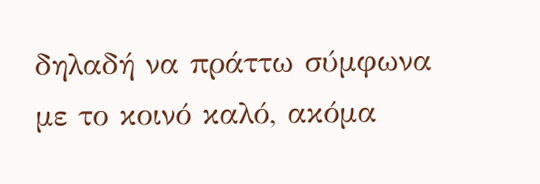δηλαδή να πράττω σύμφωνα με το κοινό καλό, ακόμα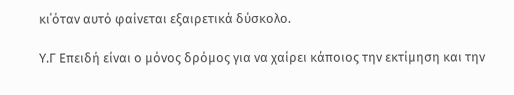κι΄όταν αυτό φαίνεται εξαιρετικά δύσκολο.

Υ.Γ Επειδή είναι ο μόνος δρόμος για να χαίρει κάποιος την εκτίμηση και την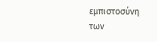εμπιστοσύνη των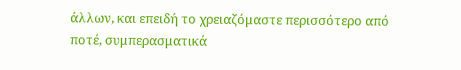άλλων, και επειδή το χρειαζόμαστε περισσότερο από ποτέ, συμπερασματικά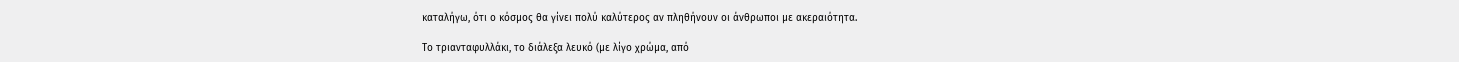καταλήγω, ότι ο κόσμος θα γίνει πολύ καλύτερος αν πληθήνουν οι άνθρωποι με ακεραιότητα.

Το τριανταφυλλάκι, το διάλεξα λευκό (με λίγο χρώμα, από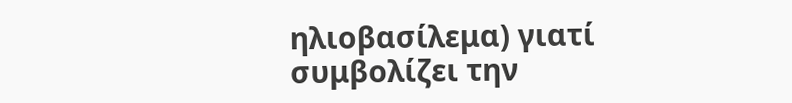ηλιοβασίλεμα) γιατί συμβολίζει την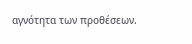αγνότητα των προθέσεων.